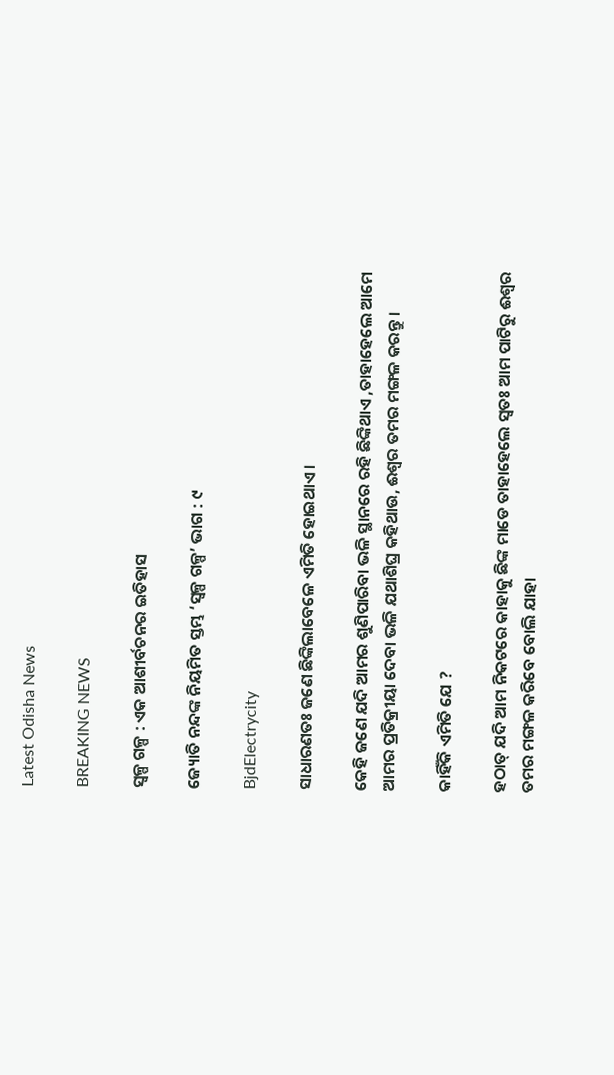Latest Odisha News

BREAKING NEWS

ସ୍ୱଳ୍ପ ଗଳ୍ପ : ଏକ ଆଶୀର୍ବଚନର ଇତିହାସ

ଜ୍ୟୋତି ନନ୍ଦଙ୍କ ନିୟମିତ ସ୍ତମ୍ଭ ‘ସ୍ୱଳ୍ପ ଗଳ୍ପ’ ଭାଗ : ୯

BjdElectrycity

ସାଧାରଣତଃ ଜଣେ ଛିଙ୍କିଲାବେଳେ ଏମିତି ହୋଇଥାଏ ।

କେହି ଜଣେ ଯଦି ଆମର ଶୁଣିପାରିବା ଭଳି ସ୍ଥାନରେ ରହି ଛିଙ୍କିଥାଏ ,ତାହାହେଲେ ଆମେ ଆମର ପ୍ରତିକ୍ରୀୟା ଦେବା ଭଳି ଯଥାଶିଘ୍ର କହିଥାଉ, ଈଶ୍ୱର ତମର ମଙ୍ଗଳ କରନ୍ତୁ ।

କାହିଁକି ଏମିତି ଯେ ?

ହଠାତ୍ ଯଦି ଆମ ନିକଟରେ କାହାକୁ ଛିଙ୍କ ମାଡେ ତାହାହେଲେ ସ୍ୱତଃ ଆମ ପାଟିରୁ ଈଶ୍ୱର ତମର ମଙ୍ଗଳ କରିବେ ବୋଲି ଯାହା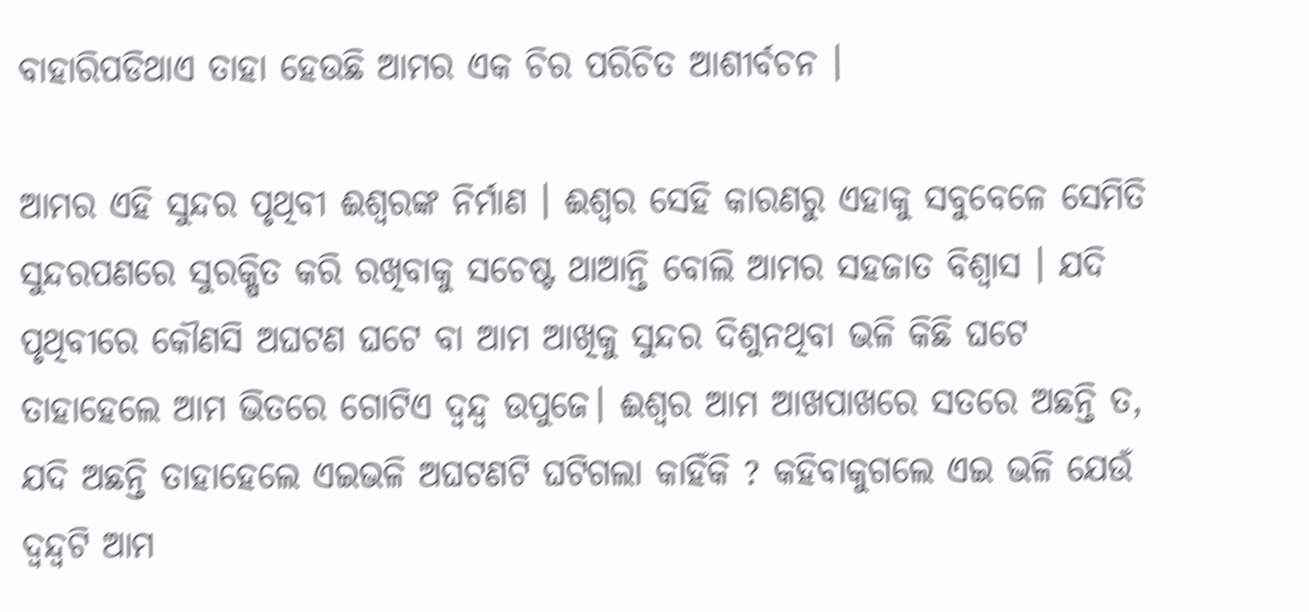ବାହାରିପଡିଥାଏ ତାହା ହେଉଛି ଆମର ଏକ ଚିର ପରିଚିତ ଆଶୀର୍ବଚନ ।

ଆମର ଏହି ସୁନ୍ଦର ପୃଥିବୀ ଈଶ୍ୱରଙ୍କ ନିର୍ମାଣ । ଈଶ୍ୱର ସେହି କାରଣରୁ ଏହାକୁ ସବୁବେଳେ ସେମିତି ସୁନ୍ଦରପଣରେ ସୁରକ୍ଷିତ କରି ରଖିବାକୁ ସଚେଷ୍ଟ ଥାଆନ୍ତି ବୋଲି ଆମର ସହଜାତ ବିଶ୍ୱାସ । ଯଦି ପୃଥିବୀରେ କୌଣସି ଅଘଟଣ ଘଟେ ବା ଆମ ଆଖିକୁ ସୁନ୍ଦର ଦିଶୁନଥିବା ଭଳି କିଛି ଘଟେ ତାହାହେଲେ ଆମ ଭିତରେ ଗୋଟିଏ ଦ୍ୱନ୍ଦ୍ୱ ଉପୁଜେ। ଈଶ୍ୱର ଆମ ଆଖପାଖରେ ସତରେ ଅଛନ୍ତି ତ, ଯଦି ଅଛନ୍ତି ତାହାହେଲେ ଏଇଭଳି ଅଘଟଣଟି ଘଟିଗଲା କାହିଁକି ? କହିବାକୁଗଲେ ଏଇ ଭଳି ଯେଉଁ ଦ୍ୱନ୍ଦ୍ୱଟି ଆମ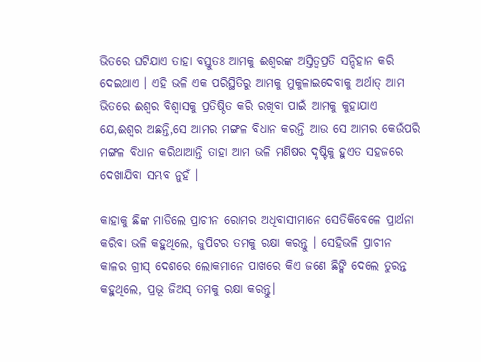ଭିତରେ ଘଟିଯାଏ ତାହା ବସ୍ତୁତଃ ଆମକୁ ଈଶ୍ୱରଙ୍କ ଅସ୍ତିତ୍ୱପ୍ରତି ସନ୍ଦିହାନ କରି ଦେଇଥାଏ । ଏହି ଭଳି ଏକ ପରିସ୍ଥିତିରୁ ଆମକୁ ମୁକୁଳାଇଦେବାକୁ ଅର୍ଥାତ୍ ଆମ ଭିତରେ ଈଶ୍ୱର ବିଶ୍ୱାସକୁ ପ୍ରତିଷ୍ଠିତ କରି ରଖିବା ପାଇଁ ଆମକୁ କୁହାଯାଏ ଯେ,ଈଶ୍ୱର ଅଛନ୍ତି,ସେ ଆମର ମଙ୍ଗଳ ବିଧାନ କରନ୍ତି ଆଉ ସେ ଆମର କେଉଁପରି ମଙ୍ଗଳ ବିଧାନ କରିଥାଆନ୍ତି ତାହା ଆମ ଭଳି ମଣିଷର ଦୃଷ୍ଟିକୁ ହୁଏତ ସହଜରେ ଦେଖାଯିବା ସମ୍ଭବ ନୁହଁ ।

କାହାକୁ ଛିଙ୍କ ମାଡିଲେ ପ୍ରାଚୀନ ରୋମର ଅଧିବାସୀମାନେ ସେତିକିବେଳେ ପ୍ରାର୍ଥନା କରିବା ଭଳି କହୁଥିଲେ, ଜୁପିଟର ତମକୁ ରକ୍ଷା କରନ୍ତୁ । ସେହିଭଳି ପ୍ରାଚୀନ କାଳର ଗ୍ରୀସ୍ ଦେଶରେ ଲୋକମାନେ ପାଖରେ କିଏ ଜଣେ ଛିଙ୍କି ଦେଲେ ତୁରନ୍ତ କହୁଥିଲେ, ପ୍ରଭୂ ଜିଅସ୍ ତମକୁ ରକ୍ଷା କରନ୍ତୁ।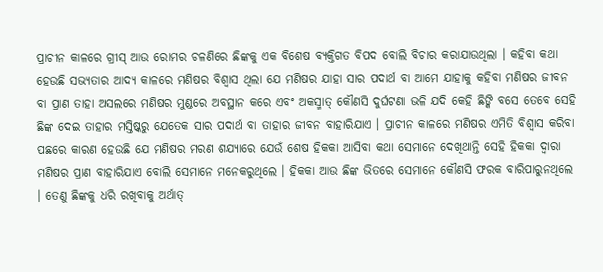ପ୍ରାଚୀନ କାଳରେ ଗ୍ରୀସ୍ ଆଉ ରୋମର ଚଳଣିରେ ଛିଙ୍କକୁ ଏକ ବିଶେଷ ବ୍ୟକ୍ତିଗତ ବିପଦ ବୋଲି ବିଚାର କରାଯାଉଥିଲା । କହିବା କଥା ହେଉଛି ସଭ୍ୟତାର ଆଦ୍ୟ କାଳରେ ମଣିଷର ବିଶ୍ୱାସ ଥିଲା ଯେ ମଣିଷର ଯାହା ସାର ପଦାର୍ଥ ବା ଆମେ ଯାହାକୁ କହିବା ମଣିଷର ଜୀବନ ବା ପ୍ରାଣ ତାହା ଅସଲରେ ମଣିଷର ମୁଣ୍ଡରେ ଅବସ୍ଥାନ କରେ ଏବଂ ଅକସ୍ମାତ୍ କୌଣସି ଦୁର୍ଘଟଣା ଭଳି ଯଦି କେହି ଛିଙ୍କି ବସେ ତେବେ ସେହି ଛିଙ୍କ ଦେଇ ତାହାର ମସ୍ତିଷ୍କରୁ ଯେତେକ ସାର ପଦାର୍ଥ ବା ତାହାର ଜୀବନ ବାହାରିଯାଏ । ପ୍ରାଚୀନ କାଳରେ ମଣିଷର ଏମିତି ବିଶ୍ୱାସ କରିବା ପଛରେ କାରଣ ହେଉଛି ଯେ ମଣିଷର ମରଣ ଶଯ୍ୟାରେ ଯେଉଁ ଶେଷ ହିକକା ଆସିବା କଥା ସେମାନେ ଦେଖିଥାନ୍ତି ସେହି ହିକକା ଦ୍ୱାରା ମଣିଷର ପ୍ରାଣ ବାହାରିଯାଏ ବୋଲି ସେମାନେ ମନେକରୁଥିଲେ । ହିକକା ଆଉ ଛିଙ୍କ ଭିତରେ ସେମାନେ କୌଣସି ଫରକ ବାରିପାରୁନଥିଲେ । ତେଣୁ ଛିଙ୍କକୁ ଧରି ରଖିବାକୁ ଅର୍ଥାତ୍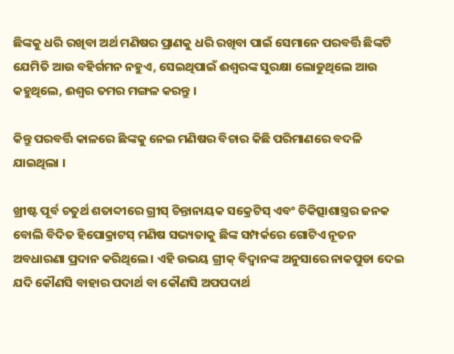ଛିଙ୍କକୁ ଧରି ରଖିବା ଅର୍ଥ ମଣିଷର ପ୍ରାଣକୁ ଧରି ରଖିବା ପାଇଁ ସେମାନେ ପରବର୍ତ୍ତି ଛିଙ୍କଟି ଯେମିତି ଆଉ ବହିର୍ଗମନ ନହୁଏ, ସେଇଥିପାଇଁ ଈଶ୍ୱରଙ୍କ ସୁରକ୍ଷା ଲୋଡୁଥିଲେ ଆଉ କହୁଥିଲେ, ଈଶ୍ୱର ତମର ମଙ୍ଗଳ କରନ୍ତୁ ।

କିନ୍ତୁ ପରବର୍ତ୍ତି କାଳରେ ଛିଙ୍କକୁ ନେଇ ମଣିଷର ବିଚାର କିଛି ପରିମାଣରେ ବଦଳି ଯାଇଥିଲା ।

ଖ୍ରୀଷ୍ଟ ପୂର୍ବ ଚତୁର୍ଥ ଶତାବ୍ଦୀରେ ଗ୍ରୀସ୍ ଚିନ୍ତାନାୟକ ସକ୍ରେଟିସ୍ ଏବଂ ଚିକିତ୍ସାଶାସ୍ତ୍ରର ଜନକ ବୋଲି ବିଦିତ ହିପୋକ୍ରାଟସ୍ ମଣିଷ ସଭ୍ୟତାକୁ ଛିଙ୍କ ସମ୍ପର୍କରେ ଗୋଟିଏ ନୂତନ ଅବଧାରଣା ପ୍ରଦାନ କରିଥିଲେ । ଏହି ଉଭୟ ଗ୍ରୀକ୍ ବିଦ୍ୱାନଙ୍କ ଅନୁସାରେ ନାକପୁଡା ଦେଇ ଯଦି କୌଣସି ବାହାର ପଦାର୍ଥ ବା କୌଣସି ଅପପଦାର୍ଥ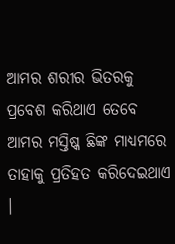ଆମର ଶରୀର ଭିତରକୁ ପ୍ରବେଶ କରିଥାଏ ତେବେ ଆମର ମସ୍ତିଷ୍କ ଛିଙ୍କ ମାଧ୍ୟମରେ ତାହାକୁ ପ୍ରତିହତ କରିଦେଇଥାଏ ।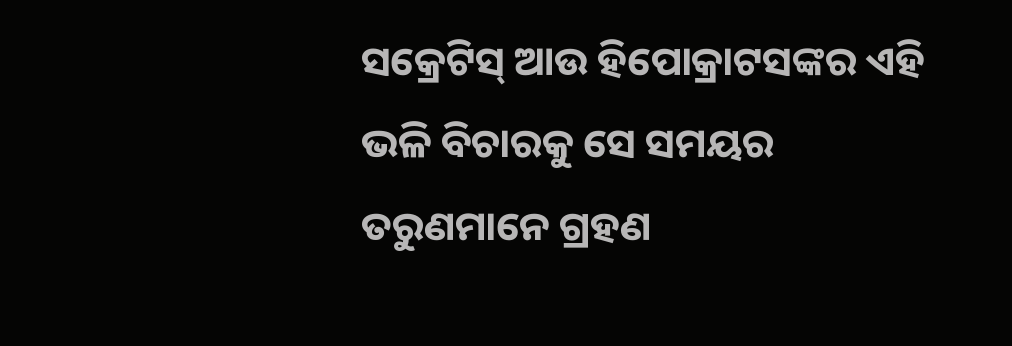ସକ୍ରେଟିସ୍ ଆଉ ହିପୋକ୍ରାଟସଙ୍କର ଏହି ଭଳି ବିଚାରକୁ ସେ ସମୟର ତରୁଣମାନେ ଗ୍ରହଣ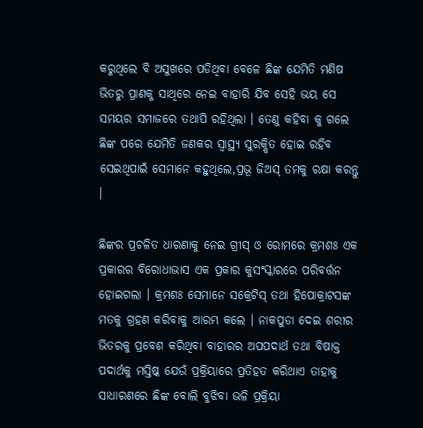କରୁଥିଲେ ବି ଅସୁଖରେ ପଡିଥିବା ବେଳେ ଛିଙ୍କ ଯେମିତି ମଣିଷ ଭିତରୁ ପ୍ରାଣକୁ ସାଥିରେ ନେଇ ବାହାରି ଯିବ ସେହି ଭୟ ସେ ସମୟର ସମାଜରେ ତଥାପି ରହିଥିଲା । ତେଣୁ କହିବା କୁ ଗଲେ ଛିଙ୍କ ପରେ ଯେମିତି ଜଣକର ସ୍ୱାସ୍ଥ୍ୟ ସୁରକ୍ଷିତ ହୋଇ ରହିବ ସେଇଥିପାଇଁ ସେମାନେ କହୁଥିଲେ,ପ୍ରଭୂ ଜିଅସ୍ ତମକୁ ରକ୍ଷା କରନ୍ତୁ ।

ଛିଙ୍କର ପ୍ରଚଳିତ ଧାରଣାକୁ ନେଇ ଗ୍ରୀସ୍ ଓ ରୋମରେ କ୍ରମଶଃ ଏକ ପ୍ରକାରର ବିରୋଧାଭାସ ଏକ ପ୍ରକାର କୁସଂସ୍କାରରେ ପରିବର୍ତ୍ତନ ହୋଇଗଲା । କ୍ରମଶଃ ସେମାନେ ସକ୍ରେଟିସ୍ ତଥା ହିପୋକ୍ରାଟସଙ୍କ ମତକୁ ଗ୍ରହଣ କରିବାକୁ ଆରମ୍ଭ କଲେ । ନାକପୁଡା ଦେଇ ଶରୀର ଭିତରକୁ ପ୍ରବେଶ କରିଥିବା ବାହାରର ଅପପଦାର୍ଥ ତଥା ବିଷାକ୍ତ ପଦାର୍ଥକୁ ମସ୍ତିଷ୍କ ଯେଉଁ ପ୍ରକ୍ରିୟାରେ ପ୍ରତିହତ କରିଥାଏ ତାହାକୁ ସାଧାରଣରେ ଛିଙ୍କ ବୋଲି ବୁଝିବା ଭଳି ପ୍ରକ୍ରିୟା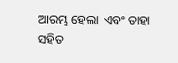ଆରମ୍ଭ ହେଲା  ଏବଂ ତାହା ସହିତ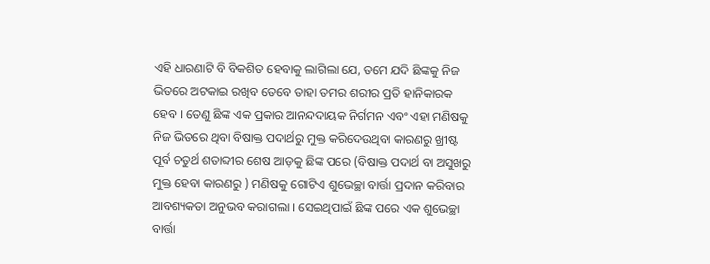ଏହି ଧାରଣାଟି ବି ବିକଶିତ ହେବାକୁ ଲାଗିଲା ଯେ, ତମେ ଯଦି ଛିଙ୍କକୁ ନିଜ ଭିତରେ ଅଟକାଇ ରଖିବ ତେବେ ତାହା ତମର ଶରୀର ପ୍ରତି ହାନିକାରକ ହେବ । ତେଣୁ ଛିଙ୍କ ଏକ ପ୍ରକାର ଆନନ୍ଦଦାୟକ ନିର୍ଗମନ ଏବଂ ଏହା ମଣିଷକୁ ନିଜ ଭିତରେ ଥିବା ବିଷାକ୍ତ ପଦାର୍ଥରୁ ମୁକ୍ତ କରିଦେଉଥିବା କାରଣରୁ ଖ୍ରୀଷ୍ଟ ପୂର୍ବ ଚତୁର୍ଥ ଶତାବ୍ଦୀର ଶେଷ ଆଡ଼କୁ ଛିଙ୍କ ପରେ (ବିଷାକ୍ତ ପଦାର୍ଥ ବା ଅସୁଖରୁ ମୁକ୍ତ ହେବା କାରଣରୁ ) ମଣିଷକୁ ଗୋଟିଏ ଶୁଭେଚ୍ଛା ବାର୍ତ୍ତା ପ୍ରଦାନ କରିବାର ଆବଶ୍ୟକତା ଅନୁଭବ କରାଗଲା । ସେଇଥିପାଇଁ ଛିଙ୍କ ପରେ ଏକ ଶୁଭେଚ୍ଛା ବାର୍ତ୍ତା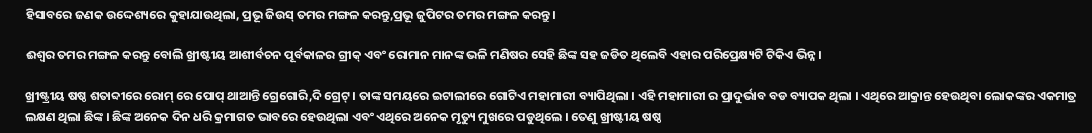ହିସାବରେ ଜଣକ ଉଦ୍ଦେଶ୍ୟରେ କୁହାଯାଉଥିଲା, ପ୍ରଭୂ ଜିଉସ୍ ତମର ମଙ୍ଗଳ କରନ୍ତୁ,ପ୍ରଭୂ ଜୁପିଟର ତମର ମଙ୍ଗଳ କରନ୍ତୁ ।

ଈଶ୍ୱର ତମର ମଙ୍ଗଳ କରନ୍ତୁ ବୋଲି ଖ୍ରୀଷ୍ଟୀୟ ଆଶୀର୍ବଚନ ପୂର୍ବକାଳର ଗ୍ରୀକ୍ ଏବଂ ରୋମାନ ମାନଙ୍କ ଭଳି ମଣିଷର ସେହି ଛିଙ୍କ ସହ ଜଡିତ ଥିଲେବି ଏହାର ପରିପ୍ରେକ୍ଷ୍ୟଟି ଟିକିଏ ଭିନ୍ନ।

ଖ୍ରୀଷ୍ଟ୍ରୀୟ ଷଷ୍ଠ ଶତାବ୍ଦୀରେ ରୋମ୍ ରେ ପୋପ୍ ଥାଆନ୍ତି ଗ୍ରେଗୋରି,ଦି ଗ୍ରେଟ୍ । ତାଙ୍କ ସମୟରେ ଇଟାଲୀରେ ଗୋଟିଏ ମହାମାରୀ ବ୍ୟାପିଥିଲା । ଏହି ମହାମାରୀ ର ପ୍ରାଦୁର୍ଭାବ ବଡ ବ୍ୟାପକ ଥିଲା । ଏଥିରେ ଆକ୍ରାନ୍ତ ହେଉଥିବା ଲୋକଙ୍କର ଏକମାତ୍ର ଲକ୍ଷଣ ଥିଲା ଛିଙ୍କ । ଛିଙ୍କ ଅନେକ ଦିନ ଧରି କ୍ରମାଗତ ଭାବରେ ହେଉଥିଲା ଏବଂ ଏଥିରେ ଅନେକ ମୃତ୍ୟୁ ମୁଖରେ ପଡୁଥିଲେ । ତେଣୁ ଖ୍ରୀଷ୍ଟୀୟ ଷଷ୍ଠ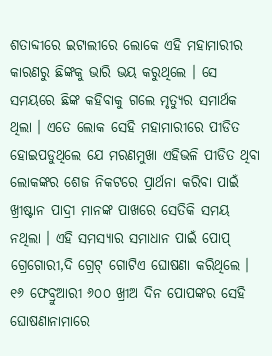ଶତାବ୍ଦୀରେ ଇଟାଲୀରେ ଲୋକେ ଏହି ମହାମାରୀର କାରଣରୁ ଛିଙ୍କକୁ ଭାରି ଭୟ କରୁଥିଲେ । ସେ ସମୟରେ ଛିଙ୍କ କହିବାକୁ ଗଲେ ମୃତ୍ୟୁର ସମାର୍ଥକ ଥିଲା । ଏତେ ଲୋକ ସେହି ମହାମାରୀରେ ପୀଡିତ ହୋଇପଡୁଥିଲେ ଯେ ମରଣମୁଖା ଏହିଭଳି ପୀଡିତ ଥିବା ଲୋକଙ୍କର ଶେଜ ନିକଟରେ ପ୍ରାର୍ଥନା କରିବା ପାଇଁ ଖ୍ରୀଷ୍ଟାନ ପାଦ୍ରୀ ମାନଙ୍କ ପାଖରେ ସେତିକି ସମୟ ନଥିଲା । ଏହି ସମସ୍ୟାର ସମାଧାନ ପାଇଁ ପୋପ୍ ଗ୍ରେଗୋରୀ,ଦି ଗ୍ରେଟ୍ ଗୋଟିଏ ଘୋଷଣା କରିଥିଲେ । ୧୬ ଫେବ୍ରୁଆରୀ ୬୦୦ ଖ୍ରୀଅ ଦିନ ପୋପଙ୍କର ସେହି ଘୋଷଣାନାମାରେ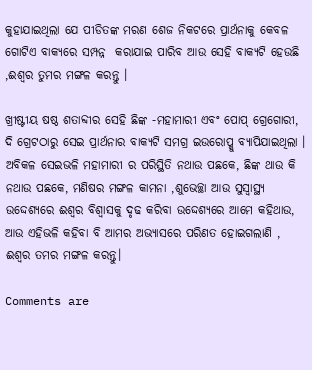କୁହାଯାଇଥିଲା ଯେ ପୀଡିତଙ୍କ ମରଣ ଶେଜ ନିକଟରେ ପ୍ରାର୍ଥନାକୁ କେବଳ ଗୋଟିଏ ବାକ୍ୟରେ ସମ୍ପନ୍ନ  କରାଯାଇ ପାରିବ ଆଉ ସେହି ବାକ୍ୟଟି ହେଉଛି ,ଈଶ୍ୱର ତୁମର ମଙ୍ଗଳ କରନ୍ତୁ ।

ଖ୍ରୀଷ୍ଟୀୟ ଷଷ୍ଠ ଶତାବ୍ଦୀର ସେହି ଛିଙ୍କ -ମହାମାରୀ ଏବଂ ପୋପ୍ ଗ୍ରେଗୋରୀ, ଦି ଗ୍ରେଟଠାରୁ ସେଇ ପ୍ରାର୍ଥନାର ବାକ୍ୟଟି ସମଗ୍ର ଇଉରୋପ୍କୁ ବ୍ୟାପିଯାଇଥିଲା । ଅବିକଳ ସେଇଭଳି ମହାମାରୀ ର ପରିସ୍ଥିତି ନଥାଉ ପଛକେ, ଛିଙ୍କ ଥାଉ କି ନଥାଉ ପଛକେ, ମଣିଷର ମଙ୍ଗଳ କାମନା ,ଶୁଭେଚ୍ଛା ଆଉ ସୁସ୍ୱାସ୍ଥ୍ୟ ଉଦ୍ଦେଶ୍ୟରେ ଈଶ୍ୱର ବିଶ୍ୱାସକୁ ଦୃଢ କରିବା ଉଦ୍ଦେଶ୍ୟରେ ଆମେ କହିଥାଉ, ଆଉ ଏହିଭଳି କହିବା ବି ଆମର ଅଭ୍ୟାସରେ ପରିଣତ ହୋଇଗଲାଣି , ଈଶ୍ୱର ତମର ମଙ୍ଗଳ କରନ୍ତୁ।

Comments are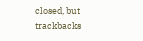closed, but trackbacks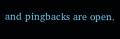and pingbacks are open.